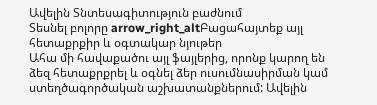Ավելին Տնտեսագիտություն բաժնում
Տեսնել բոլորը arrow_right_altԲացահայտեք այլ հետաքրքիր և օգտակար նյութեր
Ահա մի հավաքածու այլ ֆայլերից, որոնք կարող են ձեզ հետաքրքրել և օգնել ձեր ուսումնասիրման կամ ստեղծագործական աշխատանքներում: Ավելին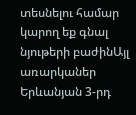տեսնելու համար կարող եք գնալ նյութերի բաժինԱյլ առարկաներ
Երևանյան 3-րդ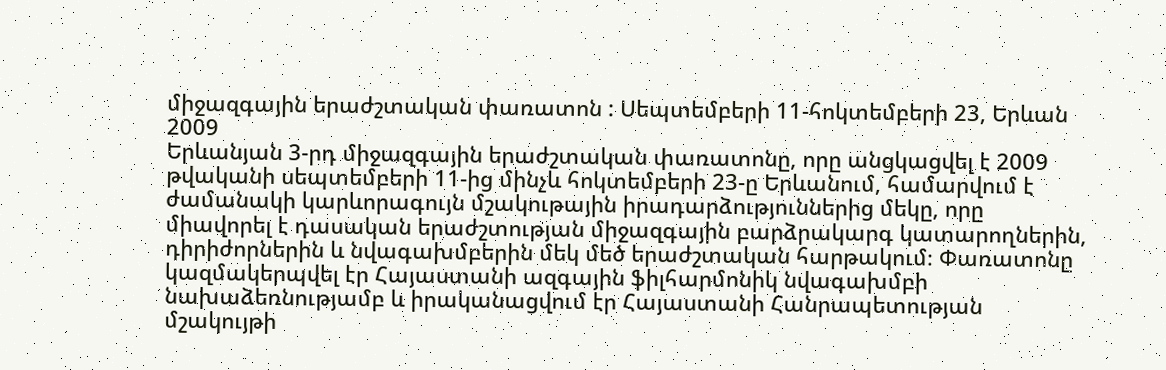միջազգային երաժշտական փառատոն : Սեպտեմբերի 11-հոկտեմբերի 23, Երևան 2009
Երևանյան 3-րդ միջազգային երաժշտական փառատոնը, որը անցկացվել է 2009 թվականի սեպտեմբերի 11-ից մինչև հոկտեմբերի 23-ը Երևանում, համարվում է ժամանակի կարևորագույն մշակութային իրադարձություններից մեկը, որը միավորել է դասական երաժշտության միջազգային բարձրակարգ կատարողներին, դիրիժորներին և նվագախմբերին մեկ մեծ երաժշտական հարթակում։ Փառատոնը կազմակերպվել էր Հայաստանի ազգային ֆիլհարմոնիկ նվագախմբի նախաձեռնությամբ և իրականացվում էր Հայաստանի Հանրապետության մշակույթի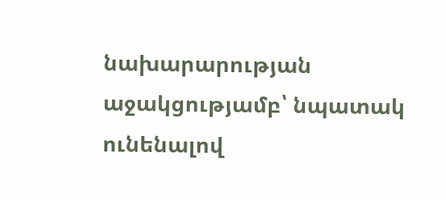նախարարության աջակցությամբ՝ նպատակ ունենալով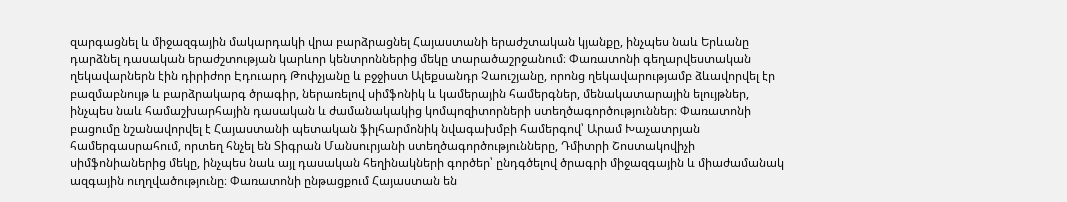զարգացնել և միջազգային մակարդակի վրա բարձրացնել Հայաստանի երաժշտական կյանքը, ինչպես նաև Երևանը դարձնել դասական երաժշտության կարևոր կենտրոններից մեկը տարածաշրջանում։ Փառատոնի գեղարվեստական ղեկավարներն էին դիրիժոր Էդուարդ Թոփչյանը և բջջիստ Ալեքսանդր Չաուշյանը, որոնց ղեկավարությամբ ձևավորվել էր բազմաբնույթ և բարձրակարգ ծրագիր, ներառելով սիմֆոնիկ և կամերային համերգներ, մենակատարային ելույթներ, ինչպես նաև համաշխարհային դասական և ժամանակակից կոմպոզիտորների ստեղծագործություններ։ Փառատոնի բացումը նշանավորվել է Հայաստանի պետական ֆիլհարմոնիկ նվագախմբի համերգով՝ Արամ Խաչատրյան համերգասրահում, որտեղ հնչել են Տիգրան Մանսուրյանի ստեղծագործությունները, Դմիտրի Շոստակովիչի սիմֆոնիաներից մեկը, ինչպես նաև այլ դասական հեղինակների գործեր՝ ընդգծելով ծրագրի միջազգային և միաժամանակ ազգային ուղղվածությունը։ Փառատոնի ընթացքում Հայաստան են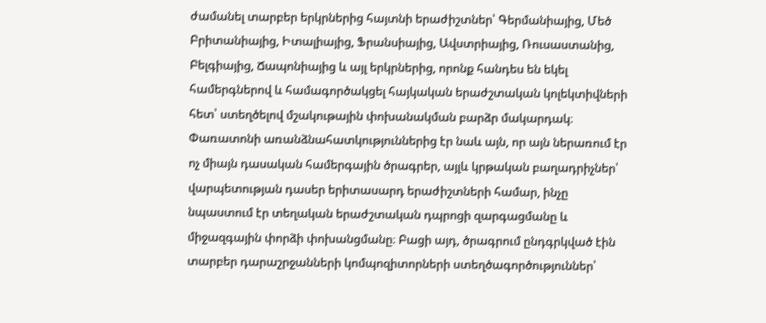ժամանել տարբեր երկրներից հայտնի երաժիշտներ՝ Գերմանիայից, Մեծ Բրիտանիայից, Իտալիայից, Ֆրանսիայից, Ավստրիայից, Ռուսաստանից, Բելգիայից, Ճապոնիայից և այլ երկրներից, որոնք հանդես են եկել համերգներով և համագործակցել հայկական երաժշտական կոլեկտիվների հետ՝ ստեղծելով մշակութային փոխանակման բարձր մակարդակ։ Փառատոնի առանձնահատկություններից էր նաև այն, որ այն ներառում էր ոչ միայն դասական համերգային ծրագրեր, այլև կրթական բաղադրիչներ՝ վարպետության դասեր երիտասարդ երաժիշտների համար, ինչը նպաստում էր տեղական երաժշտական դպրոցի զարգացմանը և միջազգային փորձի փոխանցմանը։ Բացի այդ, ծրագրում ընդգրկված էին տարբեր դարաշրջանների կոմպոզիտորների ստեղծագործություններ՝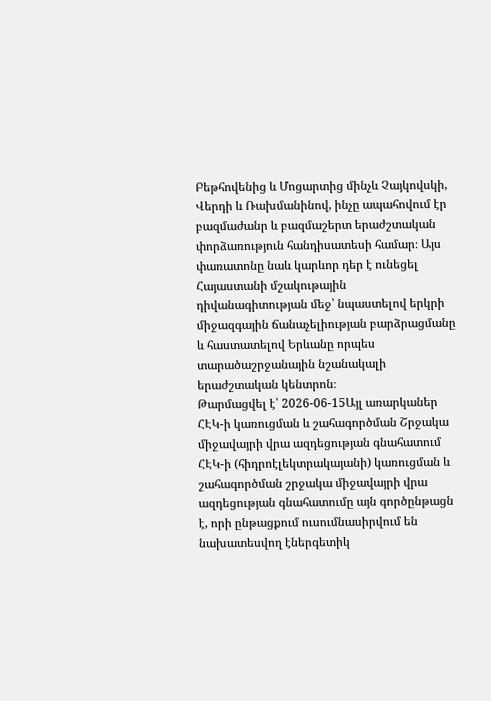Բեթհովենից և Մոցարտից մինչև Չայկովսկի, Վերդի և Ռախմանինով, ինչը ապահովում էր բազմաժանր և բազմաշերտ երաժշտական փորձառություն հանդիսատեսի համար։ Այս փառատոնը նաև կարևոր դեր է ունեցել Հայաստանի մշակութային դիվանագիտության մեջ՝ նպաստելով երկրի միջազգային ճանաչելիության բարձրացմանը և հաստատելով Երևանը որպես տարածաշրջանային նշանակալի երաժշտական կենտրոն։
Թարմացվել է՝ 2026-06-15Այլ առարկաներ
ՀԷԿ-ի կառուցման և շահագործման Շրջակա միջավայրի վրա ազդեցության գնահատում
ՀԷԿ-ի (հիդրոէլեկտրակայանի) կառուցման և շահագործման շրջակա միջավայրի վրա ազդեցության գնահատումը այն գործընթացն է, որի ընթացքում ուսումնասիրվում են նախատեսվող էներգետիկ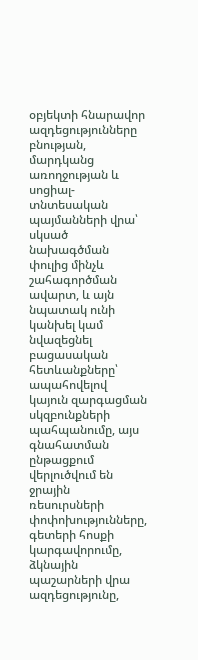օբյեկտի հնարավոր ազդեցությունները բնության, մարդկանց առողջության և սոցիալ-տնտեսական պայմանների վրա՝ սկսած նախագծման փուլից մինչև շահագործման ավարտ, և այն նպատակ ունի կանխել կամ նվազեցնել բացասական հետևանքները՝ ապահովելով կայուն զարգացման սկզբունքների պահպանումը, այս գնահատման ընթացքում վերլուծվում են ջրային ռեսուրսների փոփոխությունները, գետերի հոսքի կարգավորումը, ձկնային պաշարների վրա ազդեցությունը,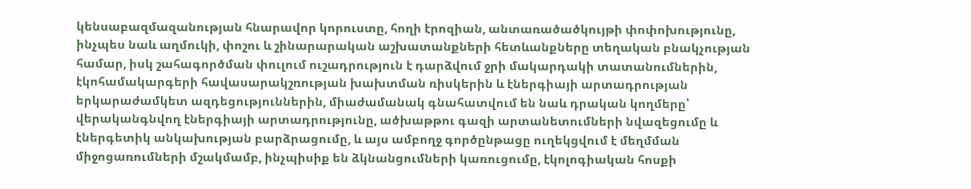կենսաբազմազանության հնարավոր կորուստը, հողի էրոզիան, անտառածածկույթի փոփոխությունը, ինչպես նաև աղմուկի, փոշու և շինարարական աշխատանքների հետևանքները տեղական բնակչության համար, իսկ շահագործման փուլում ուշադրություն է դարձվում ջրի մակարդակի տատանումներին, էկոհամակարգերի հավասարակշռության խախտման ռիսկերին և էներգիայի արտադրության երկարաժամկետ ազդեցություններին, միաժամանակ գնահատվում են նաև դրական կողմերը՝ վերականգնվող էներգիայի արտադրությունը, ածխաթթու գազի արտանետումների նվազեցումը և էներգետիկ անկախության բարձրացումը, և այս ամբողջ գործընթացը ուղեկցվում է մեղմման միջոցառումների մշակմամբ, ինչպիսիք են ձկնանցումների կառուցումը, էկոլոգիական հոսքի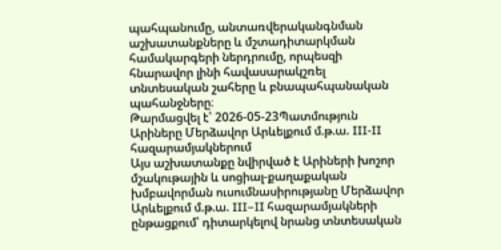պահպանումը, անտառվերականգնման աշխատանքները և մշտադիտարկման համակարգերի ներդրումը, որպեսզի հնարավոր լինի հավասարակշռել տնտեսական շահերը և բնապահպանական պահանջները։
Թարմացվել է՝ 2026-05-23Պատմություն
Արիները Մերձավոր Արևելքում մ.թ.ա. III-II հազարամյակներում
Այս աշխատանքը նվիրված է Արիների խոշոր մշակութային և սոցիալ-քաղաքական խմբավորման ուսումնասիրությանը Մերձավոր Արևելքում մ.թ.ա. III–II հազարամյակների ընթացքում՝ դիտարկելով նրանց տնտեսական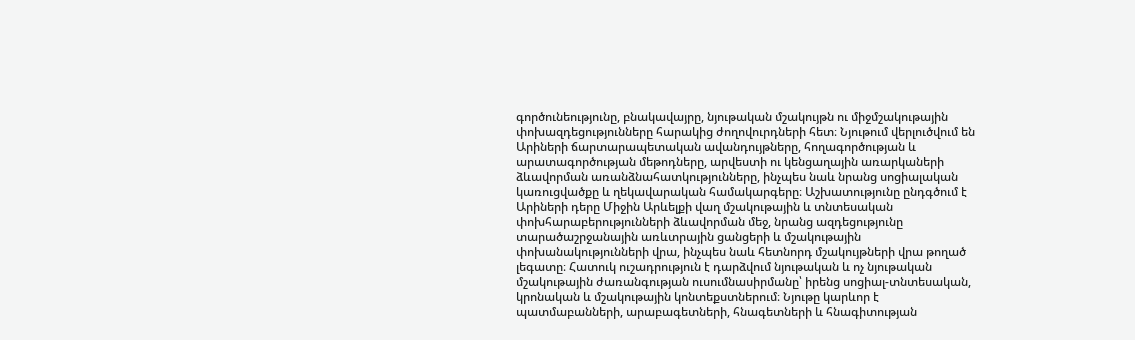գործունեությունը, բնակավայրը, նյութական մշակույթն ու միջմշակութային փոխազդեցությունները հարակից ժողովուրդների հետ։ Նյութում վերլուծվում են Արիների ճարտարապետական ավանդույթները, հողագործության և արատագործության մեթոդները, արվեստի ու կենցաղային առարկաների ձևավորման առանձնահատկությունները, ինչպես նաև նրանց սոցիալական կառուցվածքը և ղեկավարական համակարգերը։ Աշխատությունը ընդգծում է Արիների դերը Միջին Արևելքի վաղ մշակութային և տնտեսական փոխհարաբերությունների ձևավորման մեջ, նրանց ազդեցությունը տարածաշրջանային առևտրային ցանցերի և մշակութային փոխանակությունների վրա, ինչպես նաև հետնորդ մշակույթների վրա թողած լեգատը։ Հատուկ ուշադրություն է դարձվում նյութական և ոչ նյութական մշակութային ժառանգության ուսումնասիրմանը՝ իրենց սոցիալ-տնտեսական, կրոնական և մշակութային կոնտեքստներում։ Նյութը կարևոր է պատմաբանների, արաբագետների, հնագետների և հնագիտության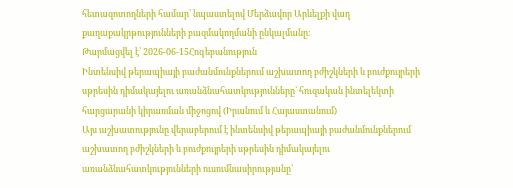հետազոտողների համար՝ նպաստելով Մերձավոր Արևելքի վաղ քաղաքակրթությունների բազմակողմանի ընկալմանը։
Թարմացվել է՝ 2026-06-15Հոգեբանություն
Ինտենսիվ թերապիայի բաժանմունքներում աշխատող բժիշկների և բուժքույրերի սթրեսին դիմակայելու առանձնահատկությունները՝ հուզական ինտելեկտի հարցարանի կիրառման միջոցով (Իրանում և Հայաստանում)
Այս աշխատությունը վերաբերում է ինտենսիվ թերապիայի բաժանմունքներում աշխատող բժիշկների և բուժքույրերի սթրեսին դիմակայելու առանձնահատկությունների ուսումնասիրությանը՝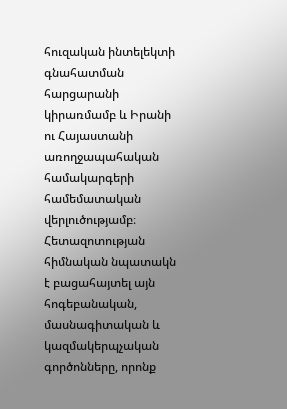հուզական ինտելեկտի գնահատման հարցարանի կիրառմամբ և Իրանի ու Հայաստանի առողջապահական համակարգերի համեմատական վերլուծությամբ։ Հետազոտության հիմնական նպատակն է բացահայտել այն հոգեբանական, մասնագիտական և կազմակերպչական գործոնները, որոնք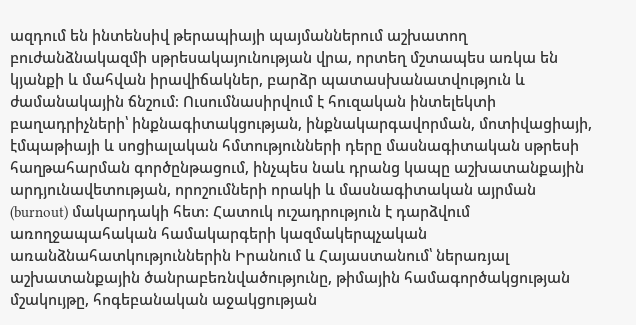ազդում են ինտենսիվ թերապիայի պայմաններում աշխատող բուժանձնակազմի սթրեսակայունության վրա, որտեղ մշտապես առկա են կյանքի և մահվան իրավիճակներ, բարձր պատասխանատվություն և ժամանակային ճնշում։ Ուսումնասիրվում է հուզական ինտելեկտի բաղադրիչների՝ ինքնագիտակցության, ինքնակարգավորման, մոտիվացիայի, էմպաթիայի և սոցիալական հմտությունների դերը մասնագիտական սթրեսի հաղթահարման գործընթացում, ինչպես նաև դրանց կապը աշխատանքային արդյունավետության, որոշումների որակի և մասնագիտական այրման (burnout) մակարդակի հետ։ Հատուկ ուշադրություն է դարձվում առողջապահական համակարգերի կազմակերպչական առանձնահատկություններին Իրանում և Հայաստանում՝ ներառյալ աշխատանքային ծանրաբեռնվածությունը, թիմային համագործակցության մշակույթը, հոգեբանական աջակցության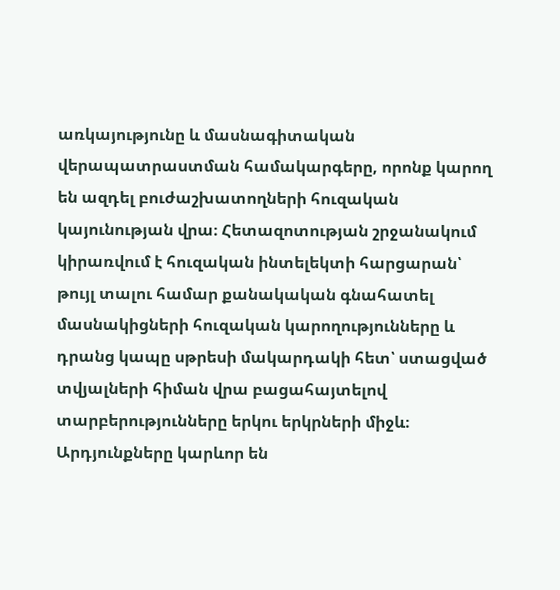առկայությունը և մասնագիտական վերապատրաստման համակարգերը, որոնք կարող են ազդել բուժաշխատողների հուզական կայունության վրա։ Հետազոտության շրջանակում կիրառվում է հուզական ինտելեկտի հարցարան՝ թույլ տալու համար քանակական գնահատել մասնակիցների հուզական կարողությունները և դրանց կապը սթրեսի մակարդակի հետ՝ ստացված տվյալների հիման վրա բացահայտելով տարբերությունները երկու երկրների միջև։ Արդյունքները կարևոր են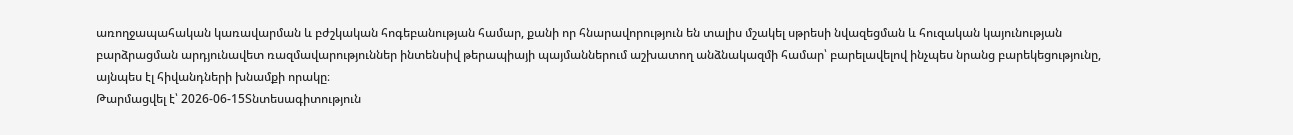առողջապահական կառավարման և բժշկական հոգեբանության համար, քանի որ հնարավորություն են տալիս մշակել սթրեսի նվազեցման և հուզական կայունության բարձրացման արդյունավետ ռազմավարություններ ինտենսիվ թերապիայի պայմաններում աշխատող անձնակազմի համար՝ բարելավելով ինչպես նրանց բարեկեցությունը, այնպես էլ հիվանդների խնամքի որակը։
Թարմացվել է՝ 2026-06-15Տնտեսագիտություն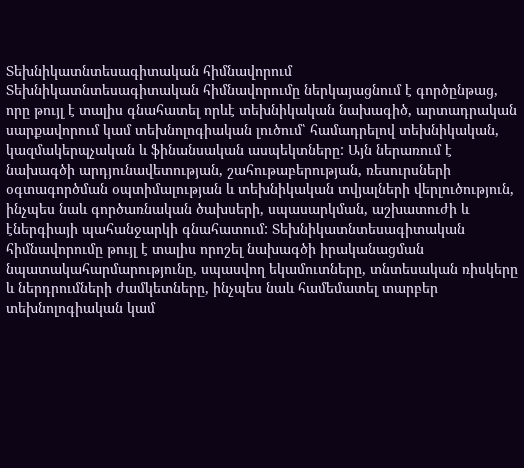Տեխնիկատնտեսագիտական հիմնավորում
Տեխնիկատնտեսագիտական հիմնավորումը ներկայացնում է գործընթաց, որը թույլ է տալիս գնահատել որևէ տեխնիկական նախագիծ, արտադրական սարքավորում կամ տեխնոլոգիական լուծում՝ համադրելով տեխնիկական, կազմակերպչական և ֆինանսական ասպեկտները: Այն ներառում է նախագծի արդյունավետության, շահութաբերության, ռեսուրսների օգտագործման օպտիմալության և տեխնիկական տվյալների վերլուծություն, ինչպես նաև գործառնական ծախսերի, սպասարկման, աշխատուժի և էներգիայի պահանջարկի գնահատում: Տեխնիկատնտեսագիտական հիմնավորումը թույլ է տալիս որոշել նախագծի իրականացման նպատակահարմարությունը, սպասվող եկամուտները, տնտեսական ռիսկերը և ներդրումների ժամկետները, ինչպես նաև համեմատել տարբեր տեխնոլոգիական կամ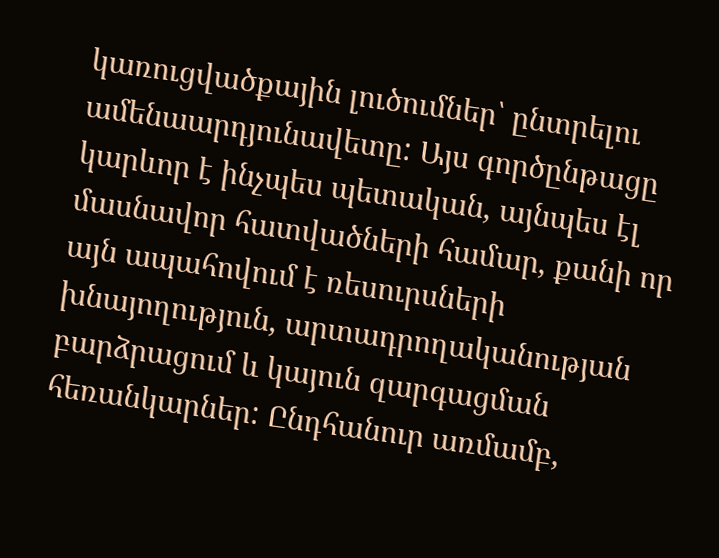կառուցվածքային լուծումներ՝ ընտրելու ամենաարդյունավետը: Այս գործընթացը կարևոր է ինչպես պետական, այնպես էլ մասնավոր հատվածների համար, քանի որ այն ապահովում է ռեսուրսների խնայողություն, արտադրողականության բարձրացում և կայուն զարգացման հեռանկարներ: Ընդհանուր առմամբ,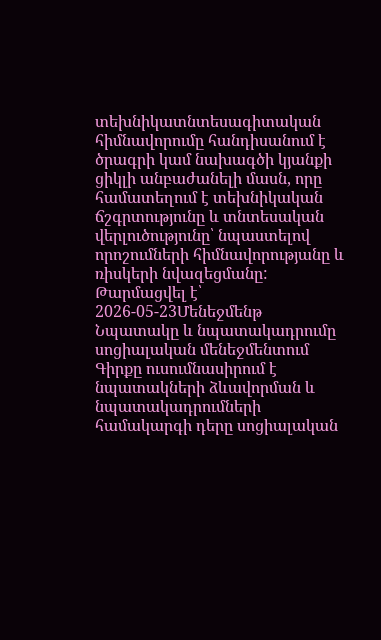տեխնիկատնտեսագիտական հիմնավորումը հանդիսանում է ծրագրի կամ նախագծի կյանքի ցիկլի անբաժանելի մասն, որը համատեղում է տեխնիկական ճշգրտությունը և տնտեսական վերլուծությունը՝ նպաստելով որոշումների հիմնավորությանը և ռիսկերի նվազեցմանը:
Թարմացվել է՝ 2026-05-23Մենեջմենթ
Նպատակը և նպատակադրումը սոցիալական մենեջմենտում
Գիրքը ուսումնասիրում է նպատակների ձևավորման և նպատակադրումների համակարգի դերը սոցիալական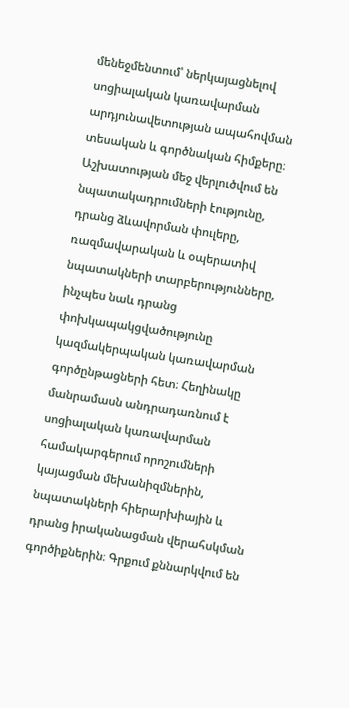մենեջմենտում՝ ներկայացնելով սոցիալական կառավարման արդյունավետության ապահովման տեսական և գործնական հիմքերը։ Աշխատության մեջ վերլուծվում են նպատակադրումների էությունը, դրանց ձևավորման փուլերը, ռազմավարական և օպերատիվ նպատակների տարբերությունները, ինչպես նաև դրանց փոխկապակցվածությունը կազմակերպական կառավարման գործընթացների հետ։ Հեղինակը մանրամասն անդրադառնում է սոցիալական կառավարման համակարգերում որոշումների կայացման մեխանիզմներին, նպատակների հիերարխիային և դրանց իրականացման վերահսկման գործիքներին։ Գրքում քննարկվում են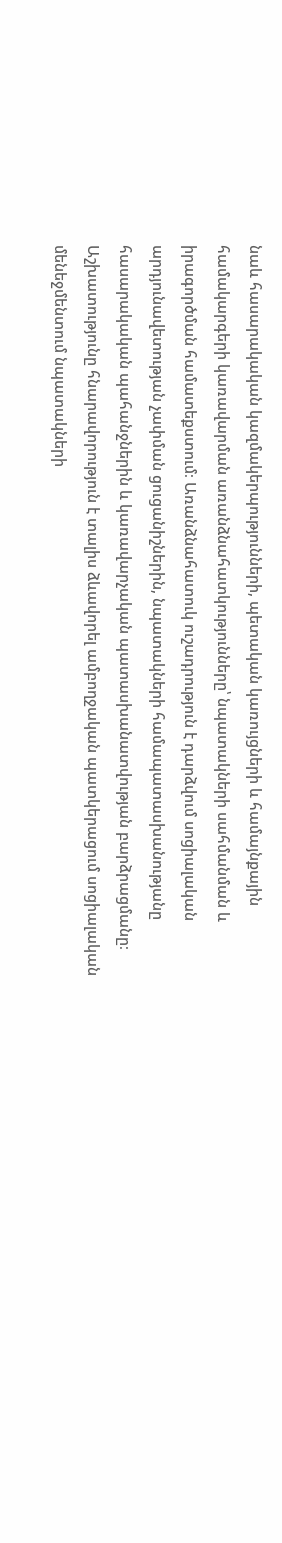նաև հասարակական կազմակերպությունների, պետական կառույցների և համայնքային համակարգերի կառավարման առանձնահատկությունները՝ նպատակների սահմանման և իրագործման համատեքստում։ Առանձնահատուկ ուշադրություն է դարձվում սոցիալական արդյունավետության չափման ցուցանիշներին, նպատակների համապատասխանությանը հասարակական պահանջներին և կառավարչական պատասխանատվության բարձրացմանը։ Աշխատությունը հնարավորություն է տալիս ձևավորել ամբողջական պատկերացում սոցիալական մենեջմենտում նպատակների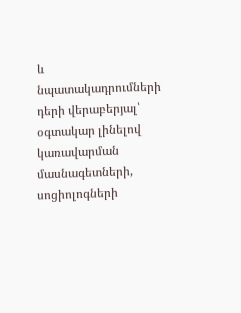և նպատակադրումների դերի վերաբերյալ՝ օգտակար լինելով կառավարման մասնագետների, սոցիոլոգների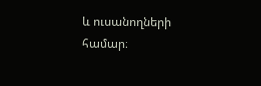և ուսանողների համար։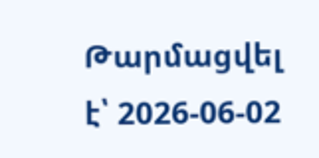Թարմացվել է՝ 2026-06-02